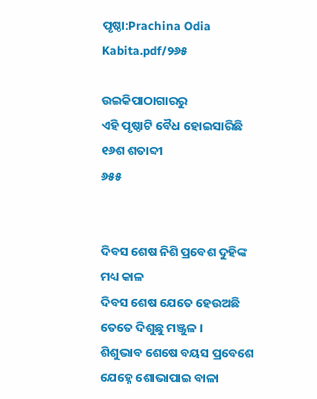ପୃଷ୍ଠା:Prachina Odia Kabita.pdf/୨୬୫

ଉଇକିପାଠାଗାର‌ରୁ
ଏହି ପୃଷ୍ଠାଟି ବୈଧ ହୋଇସାରିଛି
୧୬ଶ ଶତାବ୍ଦୀ
୬୫୫


ଦିବସ ଶେଷ ନିଶି ପ୍ରବେଶ ଦୁହିଙ୍କ ମଧ୍ୟ କାଳ
ଦିବସ ଶେଷ ଯେତେ ହେଉଅଛି ତେତେ ଦିଶୁଛୁ ମଞ୍ଜୁଳ ।
ଶିଶୁଭାବ ଶେଷେ ବୟସ ପ୍ରବେଶେ ଯେହ୍ନେ ଶୋଭାପାଇ ବାଳା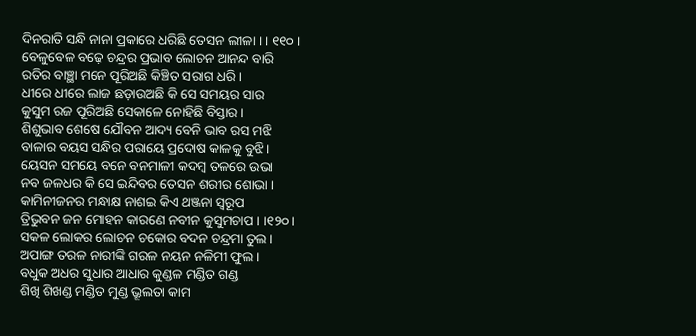ଦିନରାତି ସନ୍ଧି ନାନା ପ୍ରକାରେ ଧରିଛି ତେସନ ଲୀଳା । । ୧୧୦ ।
ବେଳୁବେଳ ବଢ଼େ ଚନ୍ଦ୍ରର ପ୍ରଭାବ ଲୋଚନ ଆନନ୍ଦ ବାରି
ରତିର ବାଞ୍ଛା ମନେ ପୂରିଅଛି କିଞ୍ଚିତ ସରାଗ ଧରି ।
ଧୀରେ ଧୀରେ ଲାଜ ଛଡ଼ାଉଅଛି କି ସେ ସମୟର ସାର
କୁସୁମ ରଜ ପୂରିଅଛି ସେକାଳେ ନୋହିଛି ବିସ୍ତାର ।
ଶିଶୁଭାବ ଶେଷେ ଯୌବନ ଆଦ୍ୟ ବେନି ଭାବ ରସ ମଝି
ବାଳାର ବୟସ ସନ୍ଧିର ପରାୟେ ପ୍ରଦୋଷ କାଳକୁ ବୁଝି ।
ୟେସନ ସମୟେ ବନେ ବନମାଳୀ କଦମ୍ବ ତଳରେ ଉଭା
ନବ ଜଳଧର କି ସେ ଇନ୍ଦିବର ତେସନ ଶରୀର ଶୋଭା ।
କାମିନୀଜନର ମନ୍ଧାକ୍ଷ ନାଶଇ କିଏ ଥଞ୍ଜନା ସ୍ୱରୂପ
ତ୍ରିଭୁବନ ଜନ ମୋହନ କାରଣେ ନବୀନ କୁସୁମଚାପ । ।୧୨୦।
ସକଳ ଲୋକର ଲୋଚନ ଚକୋର ବଦନ ଚନ୍ଦ୍ରମା ତୁଲ ।
ଅପାଙ୍ଗ ତରଳ ନାରୀଙ୍କି ଗରଳ ନୟନ ନଳିମୀ ଫୁଲ ।
ବଧୁକ ଅଧର ସୁଧାର ଆଧାର କୁଣ୍ଡଳ ମଣ୍ଡିତ ଗଣ୍ଡ
ଶିଖି ଶିଖଣ୍ଡ ମଣ୍ଡିତ ମୁଣ୍ଡ ଭ୍ରୂଲତା କାମ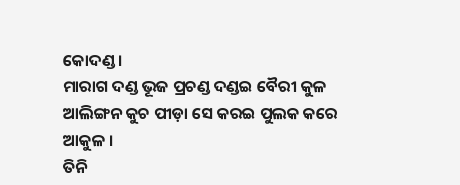କୋଦଣ୍ଡ ।
ମାରାଗ ଦଣ୍ଡ ଭୂଜ ପ୍ରଚଣ୍ଡ ଦଣ୍ଡଇ ବୈରୀ କୁଳ
ଆଲିଙ୍ଗନ କୁଚ ପୀଡ଼ା ସେ କରଇ ପୁଲକ କରେ ଆକୁଳ ।
ତିନି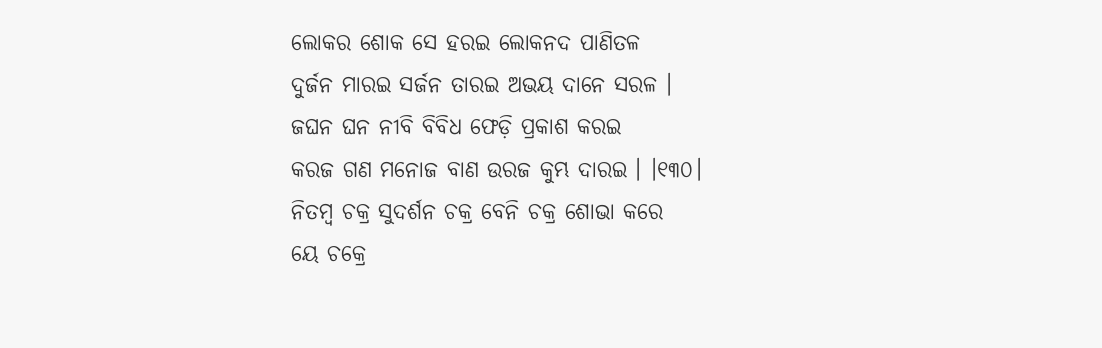ଲୋକର ଶୋକ ସେ ହରଇ ଲୋକନଦ ପାଣିତଳ
ଦୁର୍ଜନ ମାରଇ ସର୍ଜନ ତାରଇ ଅଭୟ ଦାନେ ସରଳ ।
ଜଘନ ଘନ ନୀବି ବିବିଧ ଫେଡ଼ି ପ୍ରକାଶ କରଇ
କରଜ ଗଣ ମନୋଜ ବାଣ ଉରଜ କୁମ୍ଭ ଦାରଇ । ।୧୩୦।
ନିତମ୍ବ ଚକ୍ର ସୁଦର୍ଶନ ଚକ୍ର ବେନି ଚକ୍ର ଶୋଭା କରେ
ୟେ ଚକ୍ରେ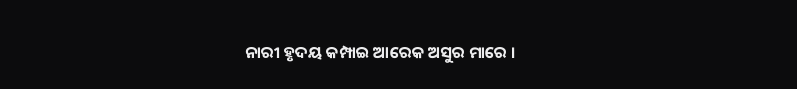ନାରୀ ହୃଦୟ କମ୍ପାଇ ଆରେକ ଅସୁର ମାରେ ।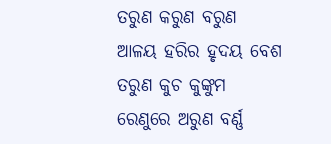ତରୁଣ କରୁଣ ବରୁଣ ଆଳୟ ହରିର ହୃଦୟ ବେଶ
ତରୁଣ କୁଚ କୁଙ୍କୁମ ରେଣୁରେ ଅରୁଣ ବର୍ଣ୍ଣ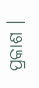ପ୍ରକାଶ ।